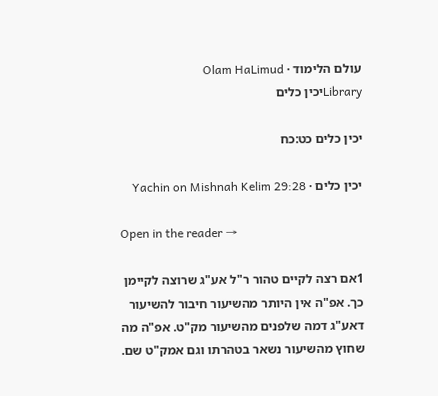עולם הלימוד · Olam HaLimud
Libraryיכין כלים

יכין כלים כט:כח

יכין כלים · Yachin on Mishnah Kelim 29:28

Open in the reader →

1אם רצה לקיים טהור ר"ל אע"ג שרוצה לקיימן כך. אפ"ה אין היותר מהשיעור חיבור להשיעור דאע"ג דמה שלפנים מהשיעור מק"ט. אפ"ה מה שחוץ מהשיעור נשאר בטהרתו וגם אמק"ט שם.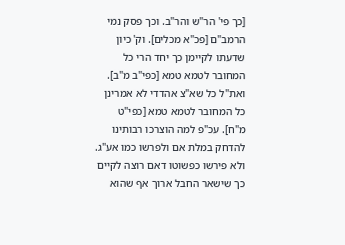[כך פי' הר"ש והר"ב. וכך פסק נמי הרמב"ם [פכ"א מכלים]. וק' כיון שדעתו לקיימן כך יחד הרי כל המחובר לטמא טמא [כפי"ב מ"ב]. ואת"ל כל שא"צ אהדדי לא אמרינן כל המחובר לטמא טמא [כפי"ט מ"ח]. עכ"פ למה הוצרכו רבותינו להדחק במלת אם ולפרשו כמו אע"ג. ולא פירשו כפשוטו דאם רוצה לקיים כך שישאר החבל ארוך אף שהוא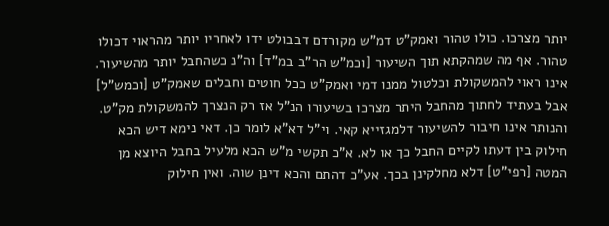יותר מצרכו. כולו טהור ואמק"ט דמ"ש מקורדם דבבולט ידו לאחריו יותר מהראוי דכולו טהור. אף מה שמהקתא תוך השיעור [וכמ"ש הר"ב במ"ד] וה"נ כשהחבל יותר מהשיעור. אינו ראוי להמשקולת וכלטול ממנו דמי ואמק"ט ככל חוטים וחבלים שאמק"ט [וכמש"ל] אבל בעתיד לחתוך מהחבל היתר מצרכו בשיעורו הנ"ל אז רק הנצרך להמשקולת מק"ט. והנותר אינו חיבור להשיעור דלמגזייא קאי. וי"ל דא"א לומר כן. דאי נימא דיש הכא חילוק בין דעתו לקיים החבל כך או לא. א"כ תקשי מ"ש הכא מלעיל בחבל היוצא מן המטה [רפי"ט] דלא מחלקינן בכך. אע"כ דהתם והכא דינן שוה. ואין חילוק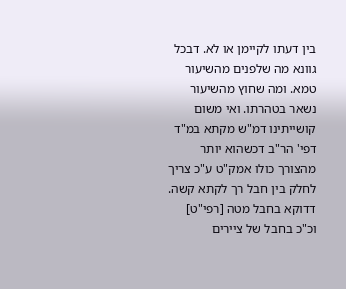בין דעתו לקיימן או לא. דבכל גוונא מה שלפנים מהשיעור טמא. ומה שחוץ מהשיעור נשאר בטהרתו. ואי משום קושייתינו דמ"ש מקתא במ"ד דפי' הר"ב דכשהוא יותר מהצורך כולו אמק"ט ע"כ צריך לחלק בין חבל רך לקתא קשה. דדוקא בחבל מטה [רפי"ט] וכ"כ בחבל של ציירים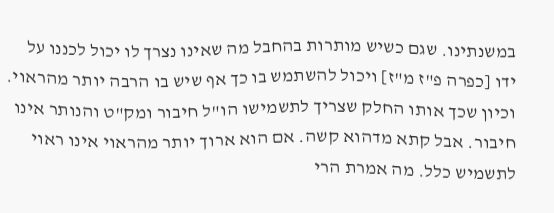במשנתינו. שגם כשיש מותרות בהחבל מה שאינו נצרך לו יכול לכננו על ידו [כפרה פ"ז מ"ז] ויכול להשתמש בו כך אף שיש בו הרבה יותר מהראוי. וכיון שכך אותו החלק שצריך לתשמישו הו"ל חיבור ומק"ט והנותר אינו חיבור. אבל קתא מדהוא קשה. אם הוא ארוך יותר מהראוי אינו ראוי לתשמיש כלל. מה אמרת הרי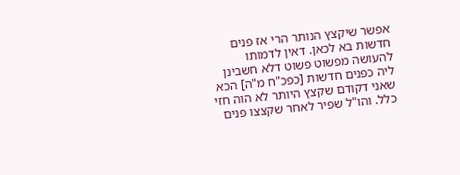אפשר שיקצץ הנותר הרי אז פנים חדשות בא לכאן. דאין לדמותו להעושה מפשוט פשוט דלא חשבינן ליה כפנים חדשות [כפכ"ח מ"ה] הכא שאני דקודם שקצץ היותר לא הוה חזי כלל. והו"ל שפיר לאחר שקצצו פנים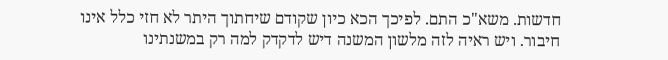חדשות. משא"כ התם. לפיכך הכא כיון שקודם שיחתוך היתר לא חזי כלל אינו חיבור. ויש ראיה לזה מלשון המשנה דיש לדקדק למה רק במשנתינו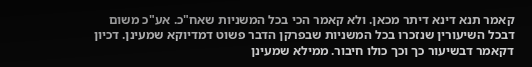קאמר תנא דינא דיתר מכאן. ולא קאמר הכי בכל המשניות שאח"כ. אע"כ משום דבכל השיעורין שנזכרו בכל המשניות שבפרקן הדבר פשוט דמדיוקא שמעינן. דכיון דקאמר דבשיעור כך וכך כולו חיבור. ממילא שמעינן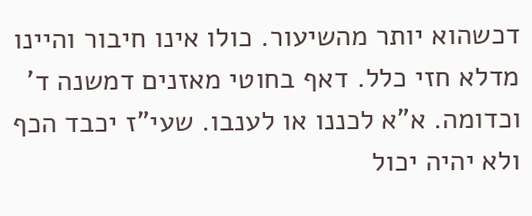דכשהוא יותר מהשיעור. כולו אינו חיבור והיינו מדלא חזי כלל. דאף בחוטי מאזנים דמשנה ד' וכדומה. א"א לכננו או לענבו. שעי"ז יכבד הכף ולא יהיה יכול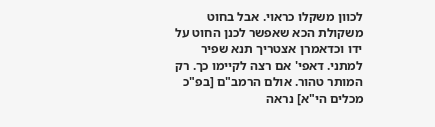לכוון משקלו כראוי. אבל בחוט משקולת הכא שאפשר לכנן החוט על ידו וכדאמרן אצטריך תנא שפיר למתני. דאפי' אם רצה לקיימו כך. רק המותר טהור. אולם הרמב"ם [בפ"כ מכלים הי"א] נראה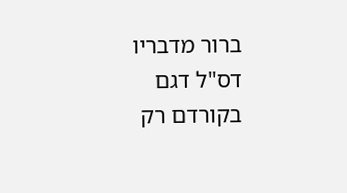ברור מדבריו דס"ל דגם בקורדם רק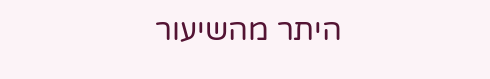היתר מהשיעור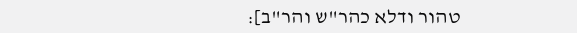טהור ודלא כהר"ש והר"ב]: